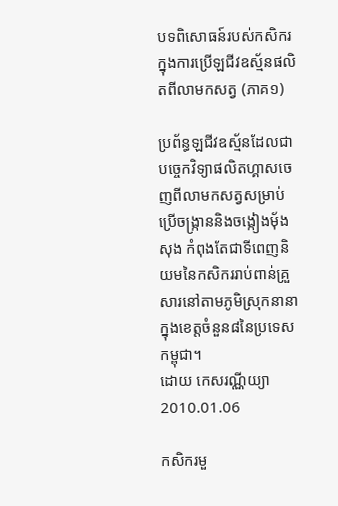បទពិសោធន៍របស់កសិករក្នុងការប្រើឡជីវឧស្ម័នផលិតពីលាមកសត្វ (ភាគ១)

ប្រព័ន្ធឡជីវឧស្ម័នដែលជាបច្ចេកវិទ្យាផលិតហ្គាសចេញពីលាមកសត្វសម្រាប់ប្រើចង្ក្រាននិងចង្កៀងម៉័ងសុង កំពុងតែជាទីពេញនិយមនៃកសិកររាប់ពាន់គ្រួសារនៅតាមភូមិស្រុកនានាក្នុងខេត្តចំនួន៨នៃប្រទេសកម្ពុជា។
ដោយ កេសរណ្ណីយ្យា
2010.01.06

កសិករមួ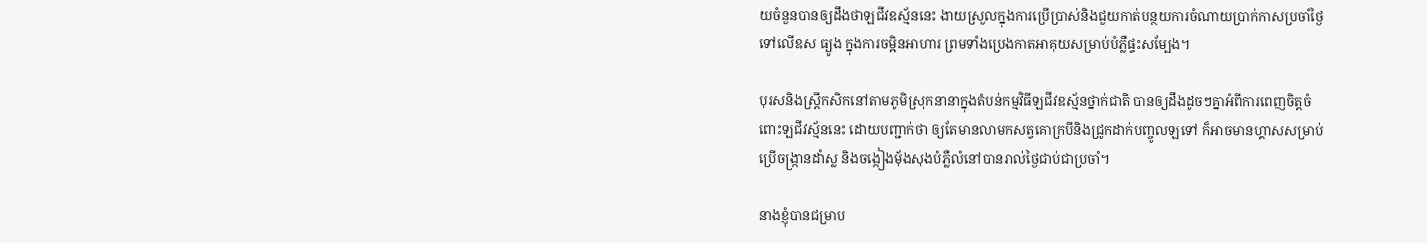យចំនួនបានឲ្យដឹងថាឡជីវឧស្ម័ននេះ ងាយស្រួលក្នុងការប្រើប្រាស់និងជួយកាត់បន្ថយការចំណាយប្រាក់កាសប្រចាំថ្ងៃទៅលើឧស ធ្យូង ក្នុងការចម្អិនអាហារ ព្រមទាំងប្រេងកាតអាគុយសម្រាប់បំភ្លឺផ្ទះសម្បែង។

បុរសនិងស្រ្តីកសិកនៅតាមភូមិស្រុកនានាក្នុងតំបន់កម្មវិធីឡជីវឧស្ម័នថ្នាក់ជាតិ បានឲ្យដឹងដូចៗគ្នាអំពីការពេញចិត្តចំពោះឡជីវស្ម័ននេះ ដោយបញ្ជាក់ថា ឲ្យតែមានលាមកសត្វគោក្របីនិងជ្រូកដាក់បញ្ចូលឡទៅ ក៏អាចមានហ្គាសសម្រាប់ប្រើចង្ក្រានដាំស្ល និងចង្កៀងម៉័ងសុងបំភ្លឺលំនៅបានរាល់ថ្ងៃជាប់ជាប្រចាំ។

នាងខ្ញុំបានជម្រាប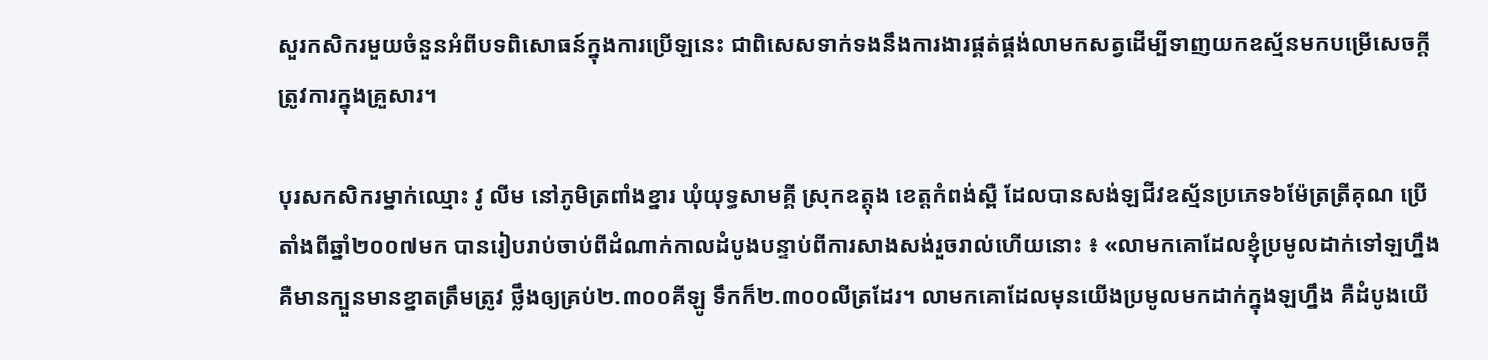សួរកសិករមួយចំនួនអំពីបទពិសោធន៍ក្នុងការប្រើឡនេះ ជាពិសេសទាក់ទងនឹងការងារផ្គត់ផ្គង់លាមកសត្វដើម្បីទាញយកឧស្ម័នមកបម្រើសេចក្តីត្រូវការក្នុងគ្រួសារ។

បុរសកសិករម្នាក់ឈ្មោះ វូ លីម នៅភូមិត្រពាំងខ្នារ ឃុំយុទ្ធសាមគ្គី ស្រុកឧត្តុង ខេត្តកំពង់ស្ពឺ ដែលបានសង់ឡជីវឧស្ម័នប្រភេទ៦ម៉ែត្រត្រីគុណ ប្រើតាំងពីឆ្នាំ២០០៧មក បានរៀបរាប់ចាប់ពីដំណាក់កាលដំបូងបន្ទាប់ពីការសាងសង់រួចរាល់ហើយនោះ ៖ «លាមកគោដែលខ្ញុំប្រមូលដាក់ទៅឡហ្នឹងគឺមានក្បួនមានខ្នាតត្រឹមត្រូវ ថ្លឹងឲ្យគ្រប់២.៣០០គីឡូ ទឹកក៏២.៣០០លីត្រដែរ។ លាមកគោដែលមុនយើងប្រមូលមកដាក់ក្នុងឡហ្នឹង គឺដំបូងយើ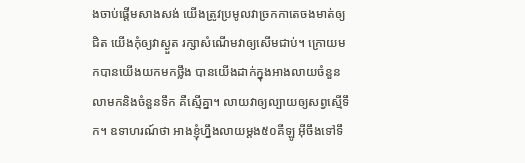ងចាប់ផ្តើមសាងសង់ យើងត្រូវប្រមូលវាច្រកកាតេចងមាត់ឲ្យជិត យើងកុំឲ្យវាស្ងួត រក្សាសំណើមវាឲ្យសើមជាប់។ ក្រោយមកបានយើងយកមកថ្លឹង បានយើងដាក់ក្នុងអាងលាយចំនួនលាមកនិងចំនួនទឹក គឺស្មើគ្នា។ លាយវាឲ្យល្បាយឲ្យសព្វស្មើទឹក។ ឧទាហរណ៍ថា អាងខ្ញុំហ្នឹងលាយម្តង៥០គីឡូ អ៊ីចឹងទៅទឹ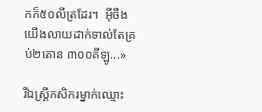កក៏៥០លីត្រដែរ។  អ៊ីចឹងយើងលាយដាក់ទាល់តែគ្រប់២តោន ៣០០គីឡូ...»

រីឯស្រ្តីកសិករម្នាក់ឈ្មោះ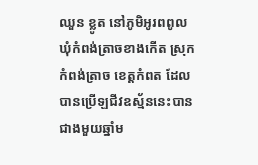ឈួន ខ្លូត នៅភូមិអូរពពូល ឃុំកំពង់ត្រាចខាងកើត ស្រុកកំពង់ត្រាច ខេត្តកំពត ដែលបានប្រើឡជីវឧស្ម័ននេះបានជាងមួយឆ្នាំម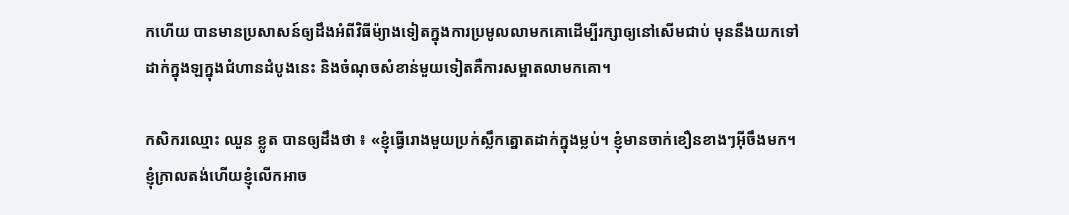កហើយ បានមានប្រសាសន៍ឲ្យដឹងអំពីវិធីម៉្យាងទៀតក្នុងការប្រមូលលាមកគោដើម្បីរក្សាឲ្យនៅសើមជាប់ មុននឹងយកទៅដាក់ក្នុងឡក្នុងជំហានដំបូងនេះ និងចំណុចសំខាន់មួយទៀតគឺការសម្អាតលាមកគោ។

កសិករឈ្មោះ ឈួន ខ្លូត បានឲ្យដឹងថា ៖ «ខ្ញុំធ្វើរោងមួយប្រក់ស្លឹកត្នោតដាក់ក្នុងម្លប់។ ខ្ញុំមានចាក់ខឿនខាងៗអ៊ីចឹងមក។ ខ្ញុំក្រាលតង់ហើយខ្ញុំលើកអាច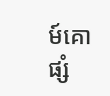ម៍គោផ្សំ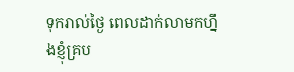ទុករាល់ថ្ងៃ ពេលដាក់លាមកហ្នឹងខ្ញុំគ្រប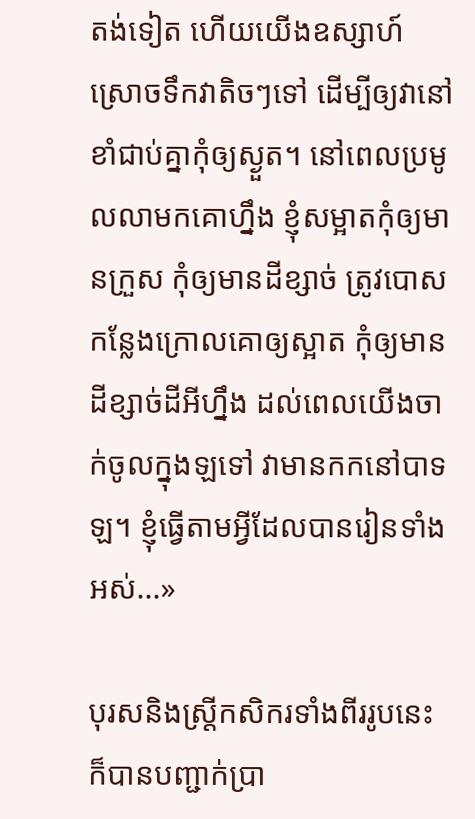តង់ទៀត ហើយយើងឧស្សាហ៍ស្រោចទឹកវាតិចៗទៅ ដើម្បីឲ្យវានៅខាំជាប់គ្នាកុំឲ្យស្ងួត។ នៅពេលប្រមូលលាមកគោហ្នឹង ខ្ញុំសម្អាតកុំឲ្យមានក្រួស កុំឲ្យមានដីខ្សាច់ ត្រូវបោសកន្លែងក្រោលគោឲ្យស្អាត កុំឲ្យមានដីខ្សាច់ដីអីហ្នឹង ដល់ពេលយើងចាក់ចូលក្នុងឡទៅ វាមានកកនៅបាទឡ។ ខ្ញុំធ្វើតាមអ្វីដែលបានរៀនទាំងអស់...»

បុរសនិងស្រ្តីកសិករទាំងពីររូបនេះ ក៏បានបញ្ជាក់ប្រា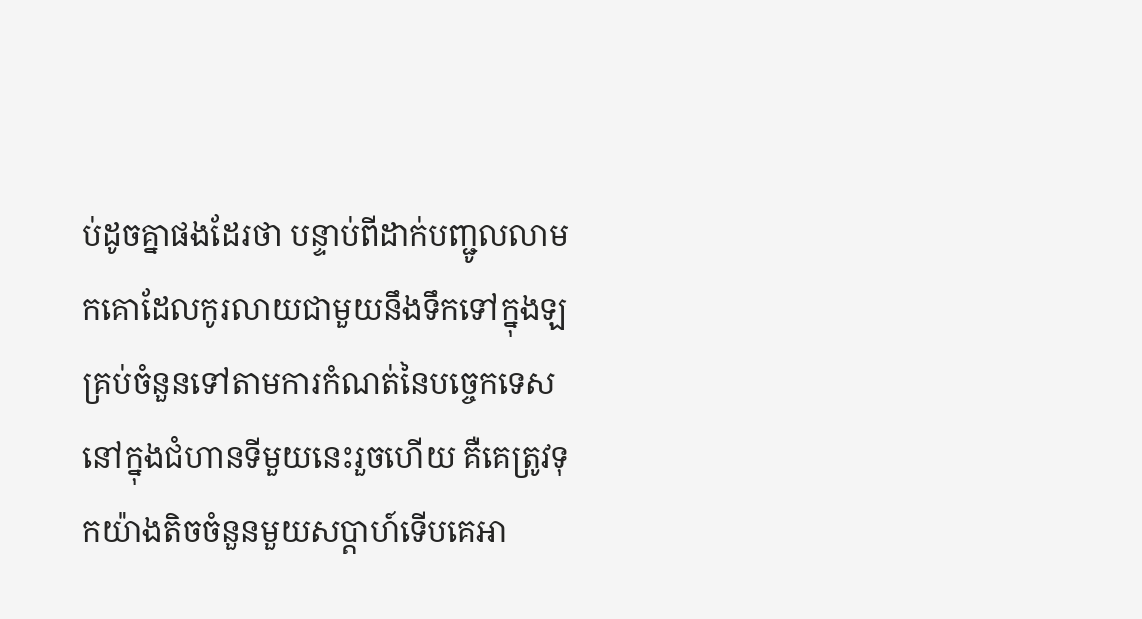ប់ដូចគ្នាផងដែរថា បន្ទាប់ពីដាក់បញ្ជូលលាមកគោដែលកូរលាយជាមួយនឹងទឹកទៅក្នុងឡគ្រប់ចំនួនទៅតាមការកំណត់នៃបច្ចេកទេសនៅក្នុងជំហានទីមួយនេះរួចហើយ គឺគេត្រូវទុកយ៉ាងតិចចំនួនមួយសប្តាហ៍ទើបគេអា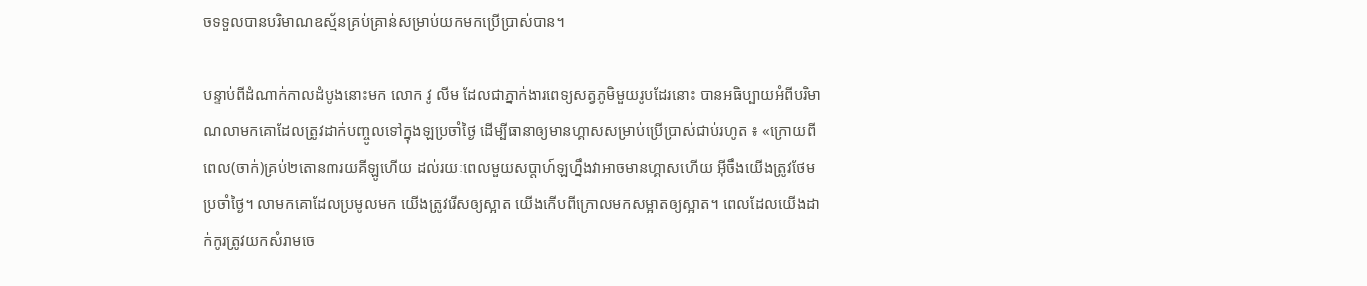ចទទួលបានបរិមាណឧស្ម័នគ្រប់គ្រាន់សម្រាប់យកមកប្រើប្រាស់បាន។

បន្ទាប់ពីដំណាក់កាលដំបូងនោះមក លោក វូ លីម ដែលជាភ្នាក់ងារពេទ្យសត្វភូមិមួយរូបដែរនោះ បានអធិប្បាយអំពីបរិមាណលាមកគោដែលត្រូវដាក់បញ្ចូលទៅក្នុងឡប្រចាំថ្ងៃ ដើម្បីធានាឲ្យមានហ្គាសសម្រាប់ប្រើប្រាស់ជាប់រហូត ៖ «ក្រោយពីពេល(ចាក់)គ្រប់២តោន៣រយគីឡូហើយ ដល់រយៈពេលមួយសប្តាហ៍ឡហ្នឹងវាអាចមានហ្គាសហើយ អ៊ីចឹងយើងត្រូវថែមប្រចាំថ្ងៃ។ លាមកគោដែលប្រមូលមក យើងត្រូវរើសឲ្យស្អាត យើងកើបពីក្រោលមកសម្អាតឲ្យស្អាត។ ពេលដែលយើងដាក់កូរត្រូវយកសំរាមចេ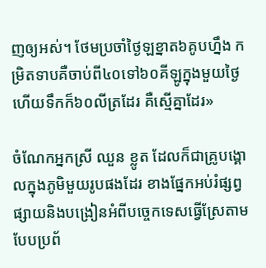ញឲ្យអស់។ ថែមប្រចាំថ្ងៃឡខ្នាត៦គូបហ្នឹង កម្រិតទាបគឺចាប់ពី៤០ទៅ៦០គីឡូក្នុងមួយថ្ងៃ ហើយទឹកក៏៦០លីត្រដែរ គឺស្មើគ្នាដែរ»

ចំណែកអ្នកស្រី ឈួន ខ្លូត ដែលក៏ជាគ្រូបង្គោលក្នុងភូមិមួយរូបផងដែរ ខាងផ្នែកអប់រំផ្សព្វផ្សាយនិងបង្រៀនអំពីបច្ចេកទេសធ្វើស្រែតាមបែបប្រព័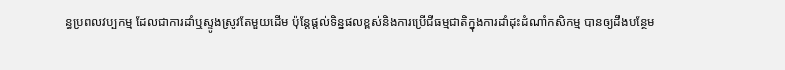ន្ធប្រពលវប្បកម្ម ដែលជាការដាំឬស្ទូងស្រូវតែមួយដើម ប៉ុន្តែផ្តល់ទិន្នផលខ្ពស់និងការប្រើជីធម្មជាតិក្នុងការដាំដុះដំណាំកសិកម្ម បានឲ្យដឹងបន្ថែម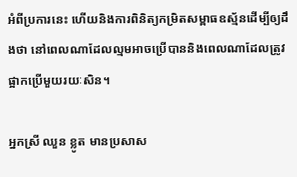អំពីប្រការនេះ ហើយនិងការពិនិត្យកម្រិតសម្ពាធឧស្ម័នដើម្បីឲ្យដឹងថា នៅពេលណាដែលល្មមអាចប្រើបាននិងពេលណាដែលត្រូវផ្អាកប្រើមួយរយៈសិន។

អ្នកស្រី ឈួន ខ្លូត មានប្រសាស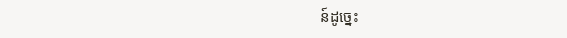ន៍ដូច្នេះ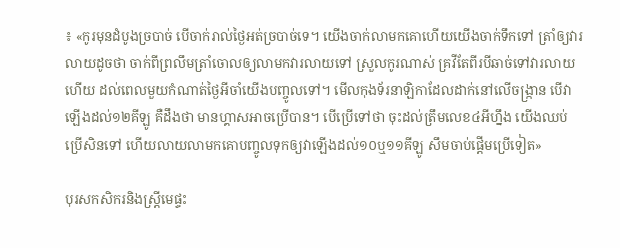៖ «កូរមុនដំបូងច្របាច់ បើចាក់រាល់ថ្ងៃអត់ច្របាច់ទេ។ យើងចាក់លាមកគោហើយយើងចាក់ទឹកទៅ ត្រាំឲ្យវារលាយដូចថា ចាក់ពីព្រលឹមត្រាំចោលឲ្យលាមកវារលាយទៅ ស្រួលកូរណាស់ គ្រវីតែពីរបីឆាច់ទៅវារលាយហើយ ដល់ពេលមួយកំណាត់ថ្ងៃអីចាំយើងបញ្ចូលទៅ។ មើលកុងទ័រនាឡិកាដែលដាក់នៅលើចង្ក្រាន បើវាឡើងដល់១២គីឡូ គឺដឹងថា មានហ្គាសអាចប្រើបាន។ បើប្រើទៅថា ចុះដល់ត្រឹមលេខ៤អីហ្នឹង យើងឈប់ប្រើសិនទៅ ហើយលាយលាមកគោបញ្ចូលទុកឲ្យវាឡើងដល់១០ឬ១១គីឡូ សឹមចាប់ផ្តើមប្រើទៀត»

បុរសកសិករនិងស្រ្តីមេផ្ទះ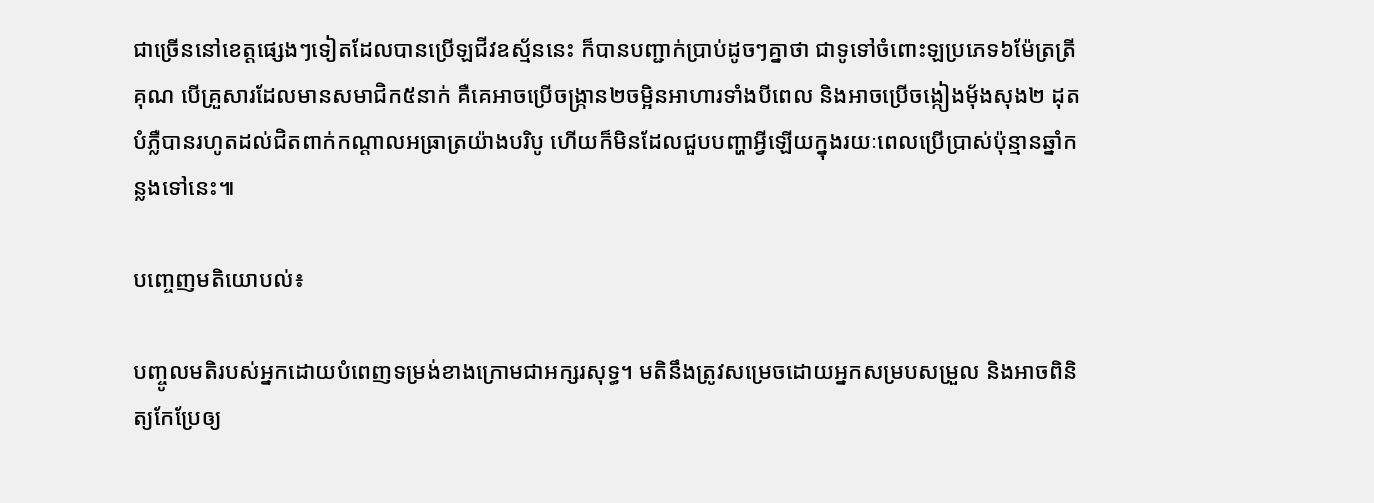ជាច្រើននៅខេត្តផ្សេងៗទៀតដែលបានប្រើឡជីវឧស្ម័ននេះ ក៏បានបញ្ជាក់ប្រាប់ដូចៗគ្នាថា ជាទូទៅចំពោះឡប្រភេទ៦ម៉ែត្រត្រីគុណ បើគ្រួសារដែលមានសមាជិក៥នាក់ គឺគេអាចប្រើចង្ក្រាន២ចម្អិនអាហារទាំងបីពេល និងអាចប្រើចង្កៀងម៉័ងសុង២ ដុតបំភ្លឺបានរហូតដល់ជិតពាក់កណ្តាលអធ្រាត្រយ៉ាងបរិបូ ហើយក៏មិនដែលជួបបញ្ហាអ្វីឡើយក្នុងរយៈពេលប្រើប្រាស់ប៉ុន្មានឆ្នាំកន្លងទៅនេះ៕

បញ្ចេញមតិយោបល់៖

បញ្ចូលមតិរបស់អ្នកដោយបំពេញទម្រង់ខាងក្រោមជាអក្សរសុទ្ធ។ មតិនឹងត្រូវសម្រេចដោយអ្នកសម្របសម្រួល និងអាចពិនិត្យកែប្រែឲ្យ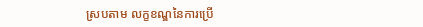ស្របតាម លក្ខខណ្ឌនៃការប្រើ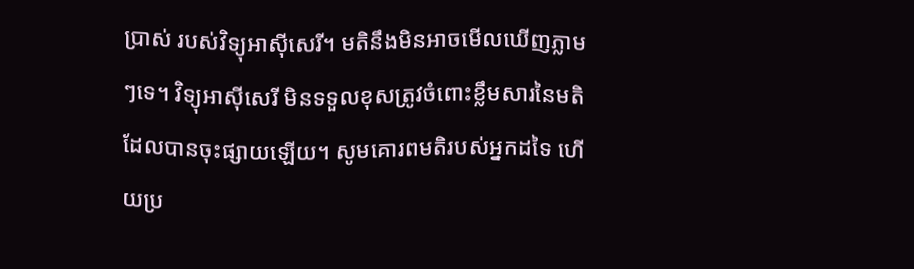ប្រាស់ របស់វិទ្យុអាស៊ីសេរី។ មតិនឹងមិនអាចមើលឃើញភ្លាមៗទេ។ វិទ្យុអាស៊ីសេរី មិនទទួលខុសត្រូវចំពោះខ្លឹមសារនៃមតិដែលបានចុះផ្សាយឡើយ។ សូមគោរពមតិរបស់អ្នកដទៃ ហើយប្រ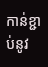កាន់ខ្ជាប់នូវ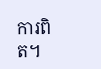ការពិត។